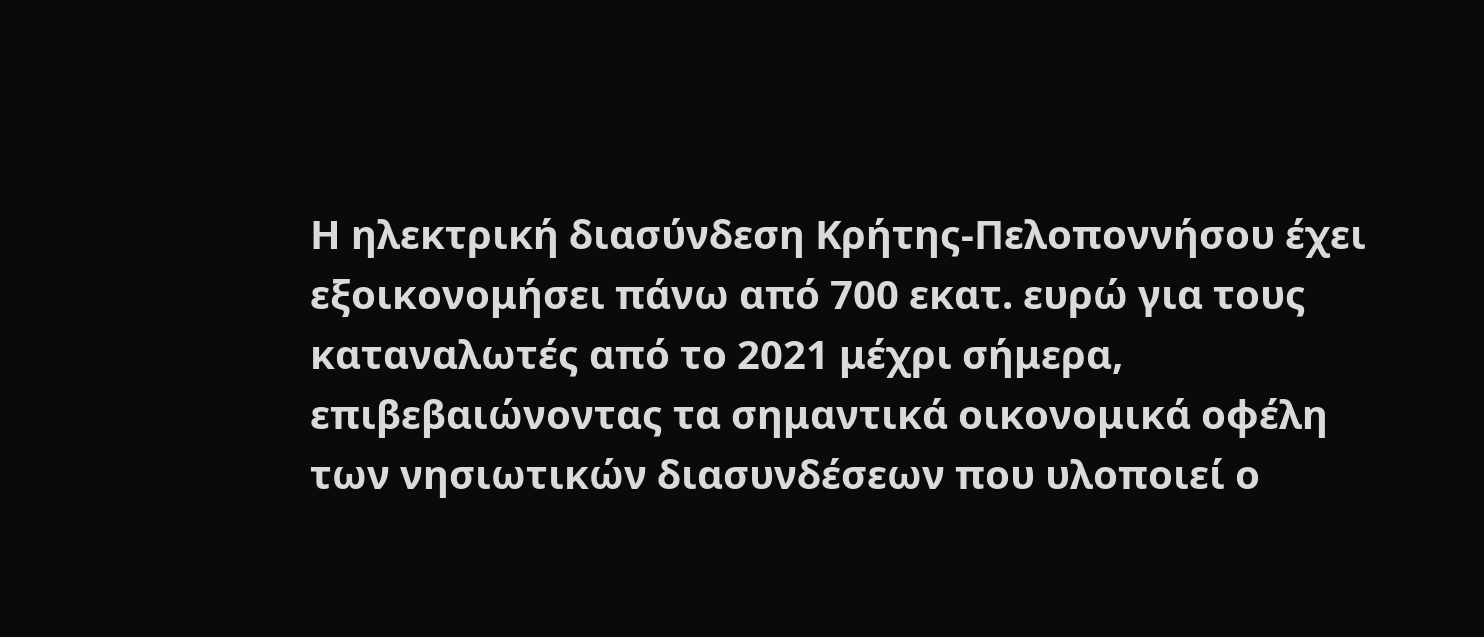Η ηλεκτρική διασύνδεση Κρήτης-Πελοποννήσου έχει εξοικονομήσει πάνω από 700 εκατ. ευρώ για τους καταναλωτές από το 2021 μέχρι σήμερα, επιβεβαιώνοντας τα σημαντικά οικονομικά οφέλη των νησιωτικών διασυνδέσεων που υλοποιεί ο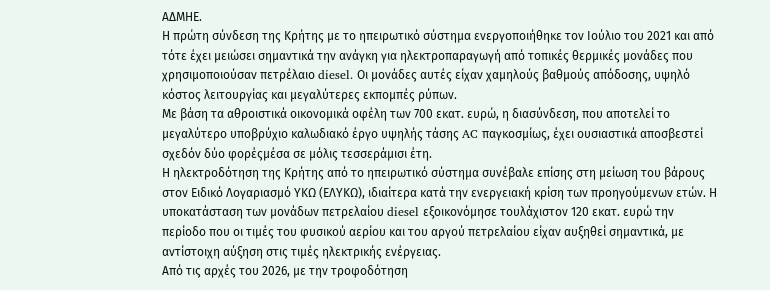ΑΔΜΗΕ.
Η πρώτη σύνδεση της Κρήτης με το ηπειρωτικό σύστημα ενεργοποιήθηκε τον Ιούλιο του 2021 και από τότε έχει μειώσει σημαντικά την ανάγκη για ηλεκτροπαραγωγή από τοπικές θερμικές μονάδες που χρησιμοποιούσαν πετρέλαιο diesel. Οι μονάδες αυτές είχαν χαμηλούς βαθμούς απόδοσης, υψηλό κόστος λειτουργίας και μεγαλύτερες εκπομπές ρύπων.
Με βάση τα αθροιστικά οικονομικά οφέλη των 700 εκατ. ευρώ, η διασύνδεση, που αποτελεί το μεγαλύτερο υποβρύχιο καλωδιακό έργο υψηλής τάσης AC παγκοσμίως, έχει ουσιαστικά αποσβεστεί σχεδόν δύο φορέςμέσα σε μόλις τεσσεράμισι έτη.
Η ηλεκτροδότηση της Κρήτης από το ηπειρωτικό σύστημα συνέβαλε επίσης στη μείωση του βάρους στον Ειδικό Λογαριασμό ΥΚΩ (ΕΛΥΚΩ), ιδιαίτερα κατά την ενεργειακή κρίση των προηγούμενων ετών. Η υποκατάσταση των μονάδων πετρελαίου diesel εξοικονόμησε τουλάχιστον 120 εκατ. ευρώ την περίοδο που οι τιμές του φυσικού αερίου και του αργού πετρελαίου είχαν αυξηθεί σημαντικά, με αντίστοιχη αύξηση στις τιμές ηλεκτρικής ενέργειας.
Από τις αρχές του 2026, με την τροφοδότηση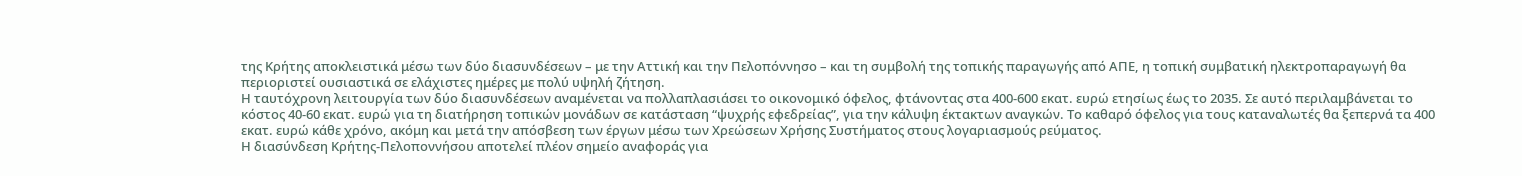της Κρήτης αποκλειστικά μέσω των δύο διασυνδέσεων – με την Αττική και την Πελοπόννησο – και τη συμβολή της τοπικής παραγωγής από ΑΠΕ, η τοπική συμβατική ηλεκτροπαραγωγή θα περιοριστεί ουσιαστικά σε ελάχιστες ημέρες με πολύ υψηλή ζήτηση.
Η ταυτόχρονη λειτουργία των δύο διασυνδέσεων αναμένεται να πολλαπλασιάσει το οικονομικό όφελος, φτάνοντας στα 400-600 εκατ. ευρώ ετησίως έως το 2035. Σε αυτό περιλαμβάνεται το κόστος 40-60 εκατ. ευρώ για τη διατήρηση τοπικών μονάδων σε κατάσταση “ψυχρής εφεδρείας”, για την κάλυψη έκτακτων αναγκών. Το καθαρό όφελος για τους καταναλωτές θα ξεπερνά τα 400 εκατ. ευρώ κάθε χρόνο, ακόμη και μετά την απόσβεση των έργων μέσω των Χρεώσεων Χρήσης Συστήματος στους λογαριασμούς ρεύματος.
Η διασύνδεση Κρήτης-Πελοποννήσου αποτελεί πλέον σημείο αναφοράς για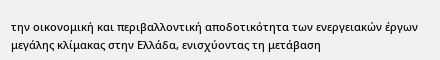την οικονομική και περιβαλλοντική αποδοτικότητα των ενεργειακών έργων μεγάλης κλίμακας στην Ελλάδα, ενισχύοντας τη μετάβαση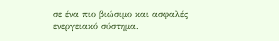σε ένα πιο βιώσιμο και ασφαλές ενεργειακό σύστημα.